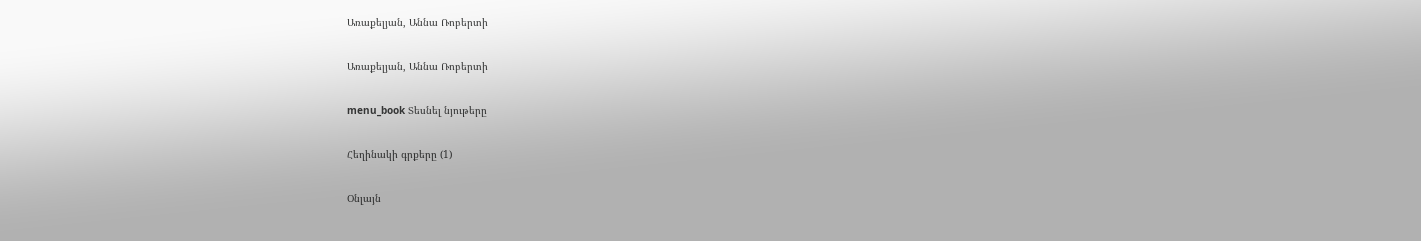Առաքելյան, Աննա Ռոբերտի

Առաքելյան, Աննա Ռոբերտի

menu_book Տեսնել նյութերը

Հեղինակի գրքերը (1)

Օնլայն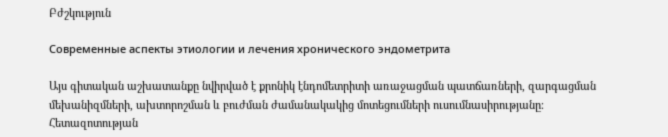Բժշկություն

Современные аспекты этиологии и лечения хронического эндометрита

Այս գիտական աշխատանքը նվիրված է քրոնիկ էնդոմետրիտի առաջացման պատճառների, զարգացման մեխանիզմների, ախտորոշման և բուժման ժամանակակից մոտեցումների ուսումնասիրությանը։ Հետազոտության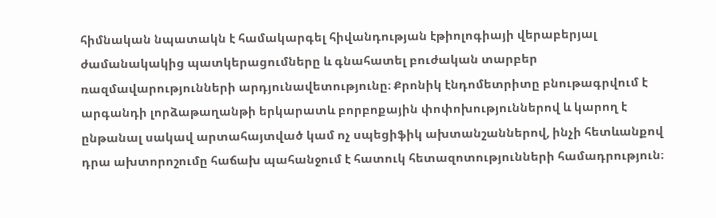հիմնական նպատակն է համակարգել հիվանդության էթիոլոգիայի վերաբերյալ ժամանակակից պատկերացումները և գնահատել բուժական տարբեր ռազմավարությունների արդյունավետությունը։ Քրոնիկ էնդոմետրիտը բնութագրվում է արգանդի լորձաթաղանթի երկարատև բորբոքային փոփոխություններով և կարող է ընթանալ սակավ արտահայտված կամ ոչ սպեցիֆիկ ախտանշաններով, ինչի հետևանքով դրա ախտորոշումը հաճախ պահանջում է հատուկ հետազոտությունների համադրություն։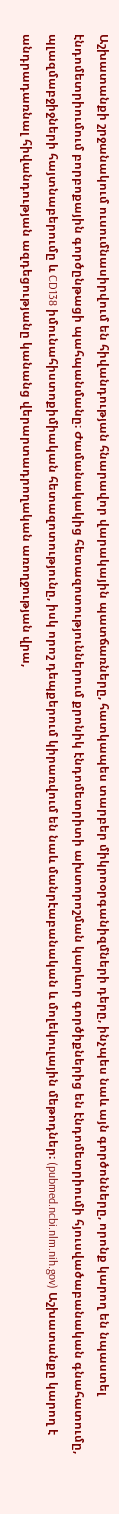Աշխատանքի շրջանակում ուսումնասիրվում են հիվանդության հնարավոր վարակային պատճառները, հատկապես տարբեր միկրոօրգանիզմների դերը, ինչպես նաև այն գործոնները, որոնք կարող են նպաստել էնդոմետրիումում բորբոքային գործընթացի պահպանմանը։ Ժամանակակից հետազոտություններում քրոնիկ էնդոմետրիտի ախտորոշման կարևոր գործիքներից են էնդոմետրիումի հյուսվածաբանական գնահատումը, պլազմաբջիջների հայտնաբերումը և CD138 իմունահիստոքիմիական հետազոտությունը, իսկ որոշ դեպքերում կիրառվում են նաև մանրէաբանական և մոլեկուլային մեթոդներ։ (pubmed.ncbi.nlm.nih.gov) Աշխատանքը կարող է անդրադառնալ հիվանդության ազդեցությանը կանանց վերարտադրողական առողջության վրա,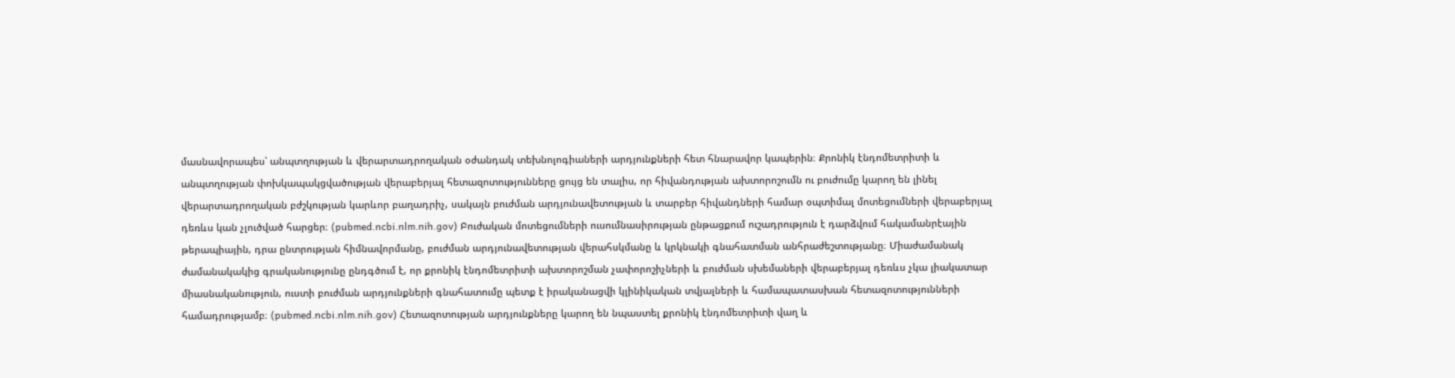մասնավորապես՝ անպտղության և վերարտադրողական օժանդակ տեխնոլոգիաների արդյունքների հետ հնարավոր կապերին։ Քրոնիկ էնդոմետրիտի և անպտղության փոխկապակցվածության վերաբերյալ հետազոտությունները ցույց են տալիս, որ հիվանդության ախտորոշումն ու բուժումը կարող են լինել վերարտադրողական բժշկության կարևոր բաղադրիչ, սակայն բուժման արդյունավետության և տարբեր հիվանդների համար օպտիմալ մոտեցումների վերաբերյալ դեռևս կան չլուծված հարցեր։ (pubmed.ncbi.nlm.nih.gov) Բուժական մոտեցումների ուսումնասիրության ընթացքում ուշադրություն է դարձվում հակամանրէային թերապիային, դրա ընտրության հիմնավորմանը, բուժման արդյունավետության վերահսկմանը և կրկնակի գնահատման անհրաժեշտությանը։ Միաժամանակ ժամանակակից գրականությունը ընդգծում է, որ քրոնիկ էնդոմետրիտի ախտորոշման չափորոշիչների և բուժման սխեմաների վերաբերյալ դեռևս չկա լիակատար միասնականություն, ուստի բուժման արդյունքների գնահատումը պետք է իրականացվի կլինիկական տվյալների և համապատասխան հետազոտությունների համադրությամբ։ (pubmed.ncbi.nlm.nih.gov) Հետազոտության արդյունքները կարող են նպաստել քրոնիկ էնդոմետրիտի վաղ և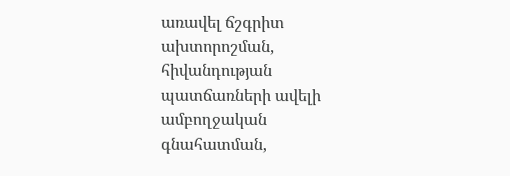առավել ճշգրիտ ախտորոշման, հիվանդության պատճառների ավելի ամբողջական գնահատման,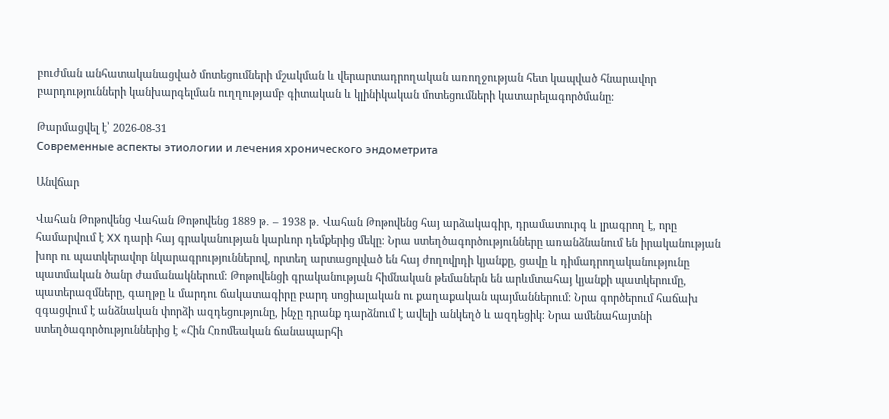բուժման անհատականացված մոտեցումների մշակման և վերարտադրողական առողջության հետ կապված հնարավոր բարդությունների կանխարգելման ուղղությամբ գիտական և կլինիկական մոտեցումների կատարելագործմանը։

Թարմացվել է՝ 2026-08-31
Современные аспекты этиологии и лечения хронического эндометрита

Անվճար

Վահան Թոթովենց Վահան Թոթովենց 1889 թ․ – 1938 թ․ Վահան Թոթովենց հայ արձակագիր, դրամատուրգ և լրագրող է, որը համարվում է XX դարի հայ գրականության կարևոր դեմքերից մեկը։ Նրա ստեղծագործությունները առանձնանում են իրականության խոր ու պատկերավոր նկարագրություններով, որտեղ արտացոլված են հայ ժողովրդի կյանքը, ցավը և դիմադրողականությունը պատմական ծանր ժամանակներում։ Թոթովենցի գրականության հիմնական թեմաներն են արևմտահայ կյանքի պատկերումը, պատերազմները, գաղթը և մարդու ճակատագիրը բարդ սոցիալական ու քաղաքական պայմաններում։ Նրա գործերում հաճախ զգացվում է անձնական փորձի ազդեցությունը, ինչը դրանք դարձնում է ավելի անկեղծ և ազդեցիկ։ Նրա ամենահայտնի ստեղծագործություններից է «Հին Հռոմեական ճանապարհի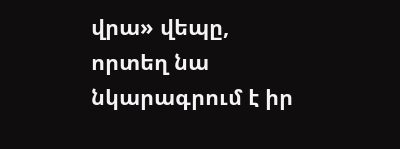վրա» վեպը, որտեղ նա նկարագրում է իր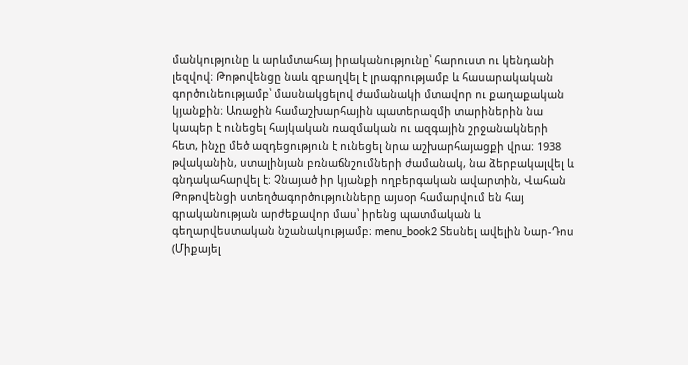մանկությունը և արևմտահայ իրականությունը՝ հարուստ ու կենդանի լեզվով։ Թոթովենցը նաև զբաղվել է լրագրությամբ և հասարակական գործունեությամբ՝ մասնակցելով ժամանակի մտավոր ու քաղաքական կյանքին։ Առաջին համաշխարհային պատերազմի տարիներին նա կապեր է ունեցել հայկական ռազմական ու ազգային շրջանակների հետ, ինչը մեծ ազդեցություն է ունեցել նրա աշխարհայացքի վրա։ 1938 թվականին, ստալինյան բռնաճնշումների ժամանակ, նա ձերբակալվել և գնդակահարվել է։ Չնայած իր կյանքի ողբերգական ավարտին, Վահան Թոթովենցի ստեղծագործությունները այսօր համարվում են հայ գրականության արժեքավոր մաս՝ իրենց պատմական և գեղարվեստական նշանակությամբ։ menu_book2 Տեսնել ավելին Նար-Դոս (Միքայել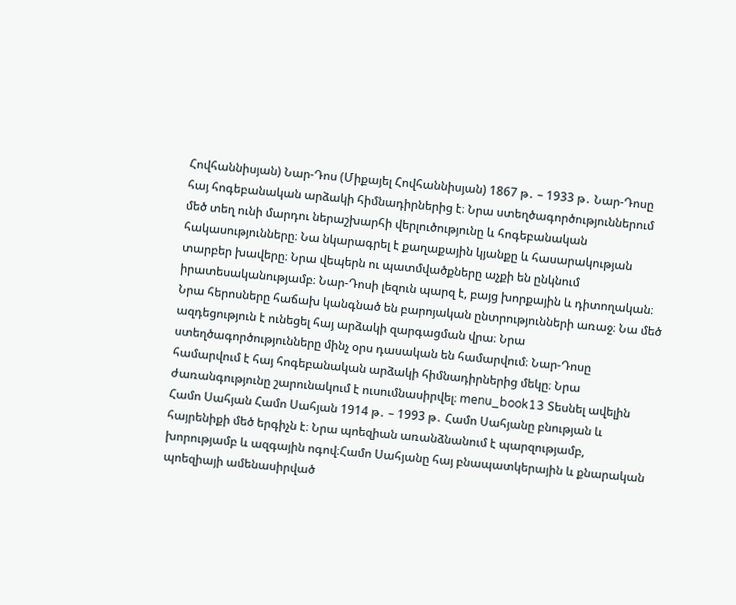Հովհաննիսյան) Նար-Դոս (Միքայել Հովհաննիսյան) 1867 թ․ – 1933 թ․ Նար-Դոսը հայ հոգեբանական արձակի հիմնադիրներից է։ Նրա ստեղծագործություններում մեծ տեղ ունի մարդու ներաշխարհի վերլուծությունը և հոգեբանական հակասությունները։ Նա նկարագրել է քաղաքային կյանքը և հասարակության տարբեր խավերը։ Նրա վեպերն ու պատմվածքները աչքի են ընկնում իրատեսականությամբ։ Նար-Դոսի լեզուն պարզ է, բայց խորքային և դիտողական։ Նրա հերոսները հաճախ կանգնած են բարոյական ընտրությունների առաջ։ Նա մեծ ազդեցություն է ունեցել հայ արձակի զարգացման վրա։ Նրա ստեղծագործությունները մինչ օրս դասական են համարվում։ Նար-Դոսը համարվում է հայ հոգեբանական արձակի հիմնադիրներից մեկը։ Նրա ժառանգությունը շարունակում է ուսումնասիրվել։ menu_book13 Տեսնել ավելին Համո Սահյան Համո Սահյան 1914 թ․ – 1993 թ․ Համո Սահյանը բնության և հայրենիքի մեծ երգիչն է։ Նրա պոեզիան առանձնանում է պարզությամբ, խորությամբ և ազգային ոգով։Համո Սահյանը հայ բնապատկերային և քնարական պոեզիայի ամենասիրված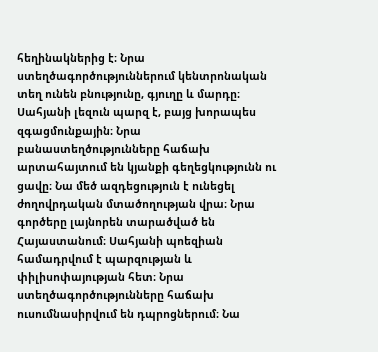հեղինակներից է։ Նրա ստեղծագործություններում կենտրոնական տեղ ունեն բնությունը, գյուղը և մարդը։ Սահյանի լեզուն պարզ է, բայց խորապես զգացմունքային։ Նրա բանաստեղծությունները հաճախ արտահայտում են կյանքի գեղեցկությունն ու ցավը։ Նա մեծ ազդեցություն է ունեցել ժողովրդական մտածողության վրա։ Նրա գործերը լայնորեն տարածված են Հայաստանում։ Սահյանի պոեզիան համադրվում է պարզության և փիլիսոփայության հետ։ Նրա ստեղծագործությունները հաճախ ուսումնասիրվում են դպրոցներում։ Նա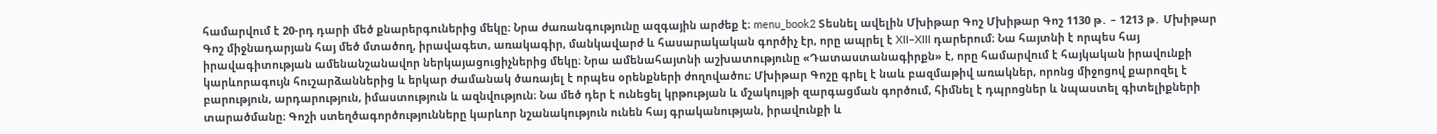համարվում է 20-րդ դարի մեծ քնարերգուներից մեկը։ Նրա ժառանգությունը ազգային արժեք է։ menu_book2 Տեսնել ավելին Մխիթար Գոշ Մխիթար Գոշ 1130 թ․ – 1213 թ․ Մխիթար Գոշ միջնադարյան հայ մեծ մտածող, իրավագետ, առակագիր, մանկավարժ և հասարակական գործիչ էր, որը ապրել է XII–XIII դարերում։ Նա հայտնի է որպես հայ իրավագիտության ամենանշանավոր ներկայացուցիչներից մեկը։ Նրա ամենահայտնի աշխատությունը «Դատաստանագիրքն» է, որը համարվում է հայկական իրավունքի կարևորագույն հուշարձաններից և երկար ժամանակ ծառայել է որպես օրենքների ժողովածու։ Մխիթար Գոշը գրել է նաև բազմաթիվ առակներ, որոնց միջոցով քարոզել է բարություն, արդարություն, իմաստություն և ազնվություն։ Նա մեծ դեր է ունեցել կրթության և մշակույթի զարգացման գործում, հիմնել է դպրոցներ և նպաստել գիտելիքների տարածմանը։ Գոշի ստեղծագործությունները կարևոր նշանակություն ունեն հայ գրականության, իրավունքի և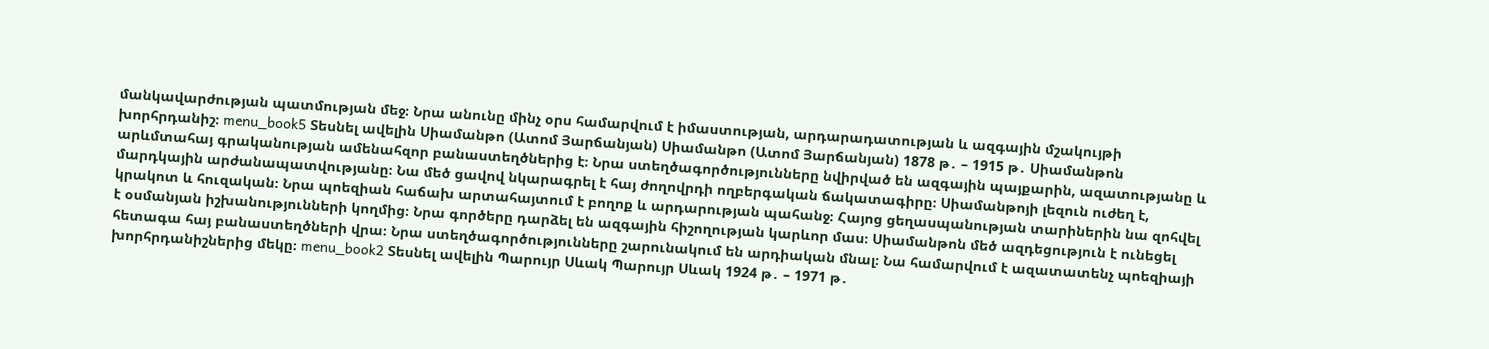մանկավարժության պատմության մեջ։ Նրա անունը մինչ օրս համարվում է իմաստության, արդարադատության և ազգային մշակույթի խորհրդանիշ։ menu_book5 Տեսնել ավելին Սիամանթո (Ատոմ Յարճանյան) Սիամանթո (Ատոմ Յարճանյան) 1878 թ․ – 1915 թ․ Սիամանթոն արևմտահայ գրականության ամենահզոր բանաստեղծներից է։ Նրա ստեղծագործությունները նվիրված են ազգային պայքարին, ազատությանը և մարդկային արժանապատվությանը։ Նա մեծ ցավով նկարագրել է հայ ժողովրդի ողբերգական ճակատագիրը։ Սիամանթոյի լեզուն ուժեղ է, կրակոտ և հուզական։ Նրա պոեզիան հաճախ արտահայտում է բողոք և արդարության պահանջ։ Հայոց ցեղասպանության տարիներին նա զոհվել է օսմանյան իշխանությունների կողմից։ Նրա գործերը դարձել են ազգային հիշողության կարևոր մաս։ Սիամանթոն մեծ ազդեցություն է ունեցել հետագա հայ բանաստեղծների վրա։ Նրա ստեղծագործությունները շարունակում են արդիական մնալ։ Նա համարվում է ազատատենչ պոեզիայի խորհրդանիշներից մեկը։ menu_book2 Տեսնել ավելին Պարույր Սևակ Պարույր Սևակ 1924 թ․ – 1971 թ․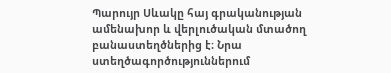Պարույր Սևակը հայ գրականության ամենախոր և վերլուծական մտածող բանաստեղծներից է։ Նրա ստեղծագործություններում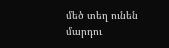մեծ տեղ ունեն մարդու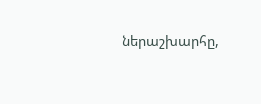ներաշխարհը,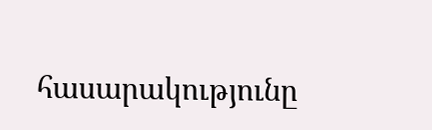հասարակությունը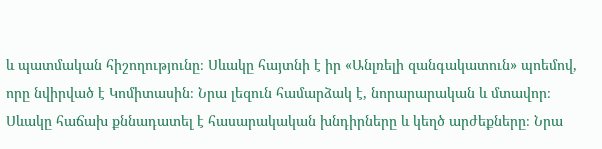և պատմական հիշողությունը։ Սևակը հայտնի է իր «Անլռելի զանգակատուն» պոեմով, որը նվիրված է Կոմիտասին։ Նրա լեզուն համարձակ է, նորարարական և մտավոր։ Սևակը հաճախ քննադատել է հասարակական խնդիրները և կեղծ արժեքները։ Նրա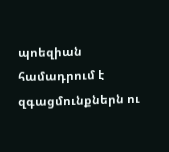պոեզիան համադրում է զգացմունքներն ու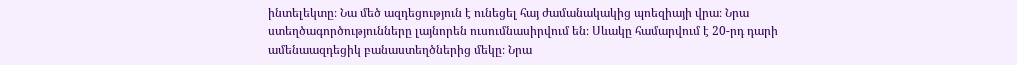ինտելեկտը։ Նա մեծ ազդեցություն է ունեցել հայ ժամանակակից պոեզիայի վրա։ Նրա ստեղծագործությունները լայնորեն ուսումնասիրվում են։ Սևակը համարվում է 20-րդ դարի ամենաազդեցիկ բանաստեղծներից մեկը։ Նրա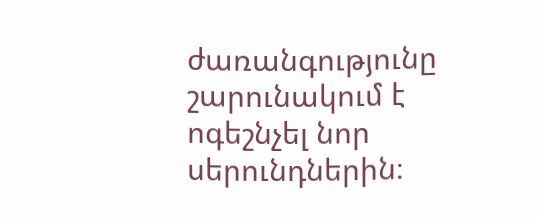ժառանգությունը շարունակում է ոգեշնչել նոր սերունդներին։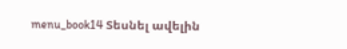menu_book14 Տեսնել ավելին